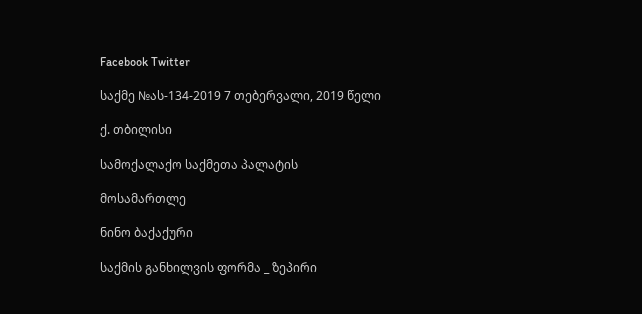Facebook Twitter

საქმე №ას-134-2019 7 თებერვალი, 2019 წელი

ქ. თბილისი

სამოქალაქო საქმეთა პალატის

მოსამართლე

ნინო ბაქაქური

საქმის განხილვის ფორმა _ ზეპირი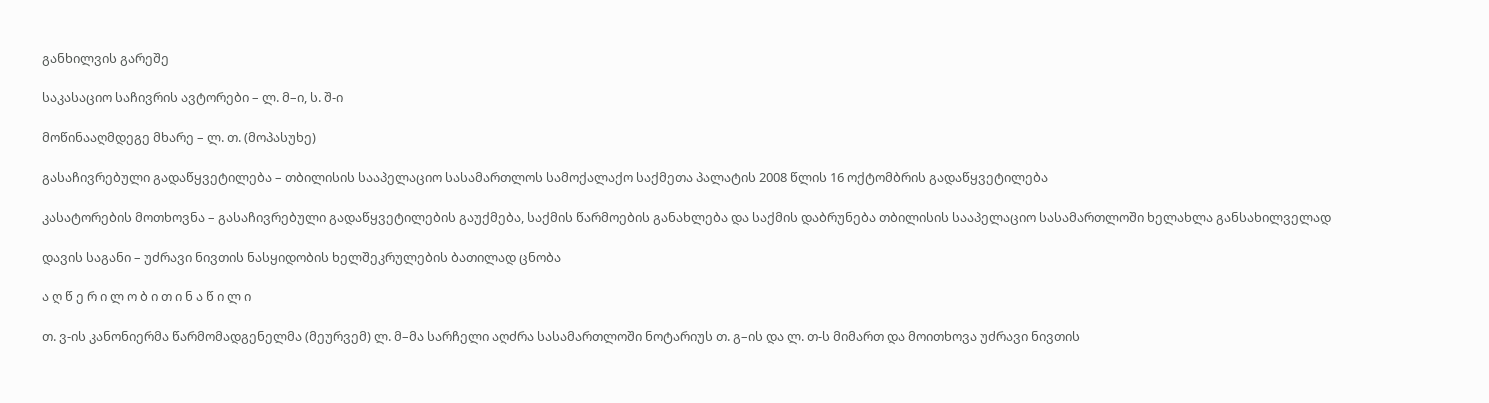განხილვის გარეშე

საკასაციო საჩივრის ავტორები – ლ. მ–ი, ს. შ-ი

მოწინააღმდეგე მხარე – ლ. თ. (მოპასუხე)

გასაჩივრებული გადაწყვეტილება – თბილისის სააპელაციო სასამართლოს სამოქალაქო საქმეთა პალატის 2008 წლის 16 ოქტომბრის გადაწყვეტილება

კასატორების მოთხოვნა – გასაჩივრებული გადაწყვეტილების გაუქმება, საქმის წარმოების განახლება და საქმის დაბრუნება თბილისის სააპელაციო სასამართლოში ხელახლა განსახილველად

დავის საგანი – უძრავი ნივთის ნასყიდობის ხელშეკრულების ბათილად ცნობა

ა ღ წ ე რ ი ლ ო ბ ი თ ი ნ ა წ ი ლ ი

თ. ვ-ის კანონიერმა წარმომადგენელმა (მეურვემ) ლ. მ–მა სარჩელი აღძრა სასამართლოში ნოტარიუს თ. გ–ის და ლ. თ-ს მიმართ და მოითხოვა უძრავი ნივთის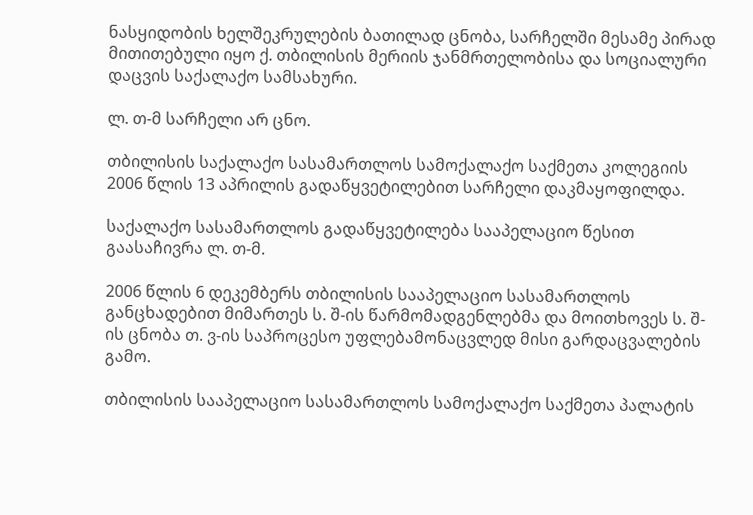ნასყიდობის ხელშეკრულების ბათილად ცნობა, სარჩელში მესამე პირად მითითებული იყო ქ. თბილისის მერიის ჯანმრთელობისა და სოციალური დაცვის საქალაქო სამსახური.

ლ. თ-მ სარჩელი არ ცნო.

თბილისის საქალაქო სასამართლოს სამოქალაქო საქმეთა კოლეგიის 2006 წლის 13 აპრილის გადაწყვეტილებით სარჩელი დაკმაყოფილდა.

საქალაქო სასამართლოს გადაწყვეტილება სააპელაციო წესით გაასაჩივრა ლ. თ-მ.

2006 წლის 6 დეკემბერს თბილისის სააპელაციო სასამართლოს განცხადებით მიმართეს ს. შ-ის წარმომადგენლებმა და მოითხოვეს ს. შ-ის ცნობა თ. ვ-ის საპროცესო უფლებამონაცვლედ მისი გარდაცვალების გამო.

თბილისის სააპელაციო სასამართლოს სამოქალაქო საქმეთა პალატის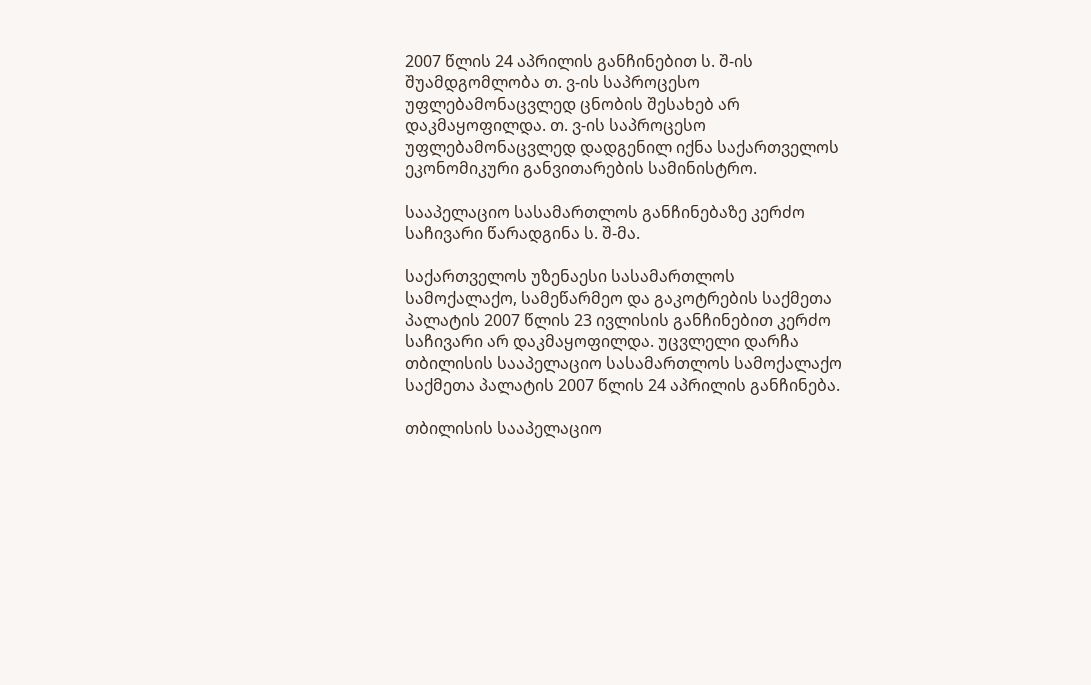2007 წლის 24 აპრილის განჩინებით ს. შ-ის შუამდგომლობა თ. ვ-ის საპროცესო უფლებამონაცვლედ ცნობის შესახებ არ დაკმაყოფილდა. თ. ვ-ის საპროცესო უფლებამონაცვლედ დადგენილ იქნა საქართველოს ეკონომიკური განვითარების სამინისტრო.

სააპელაციო სასამართლოს განჩინებაზე კერძო საჩივარი წარადგინა ს. შ-მა.

საქართველოს უზენაესი სასამართლოს სამოქალაქო, სამეწარმეო და გაკოტრების საქმეთა პალატის 2007 წლის 23 ივლისის განჩინებით კერძო საჩივარი არ დაკმაყოფილდა. უცვლელი დარჩა თბილისის სააპელაციო სასამართლოს სამოქალაქო საქმეთა პალატის 2007 წლის 24 აპრილის განჩინება.

თბილისის სააპელაციო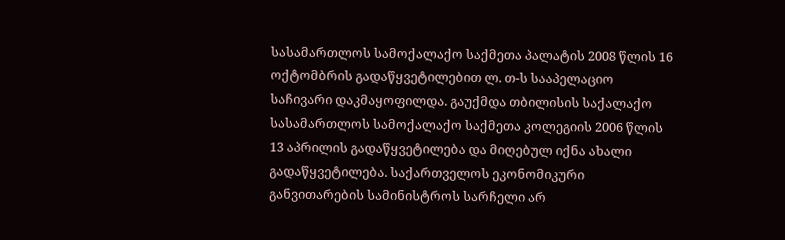სასამართლოს სამოქალაქო საქმეთა პალატის 2008 წლის 16 ოქტომბრის გადაწყვეტილებით ლ. თ-ს სააპელაციო საჩივარი დაკმაყოფილდა. გაუქმდა თბილისის საქალაქო სასამართლოს სამოქალაქო საქმეთა კოლეგიის 2006 წლის 13 აპრილის გადაწყვეტილება და მიღებულ იქნა ახალი გადაწყვეტილება. საქართველოს ეკონომიკური განვითარების სამინისტროს სარჩელი არ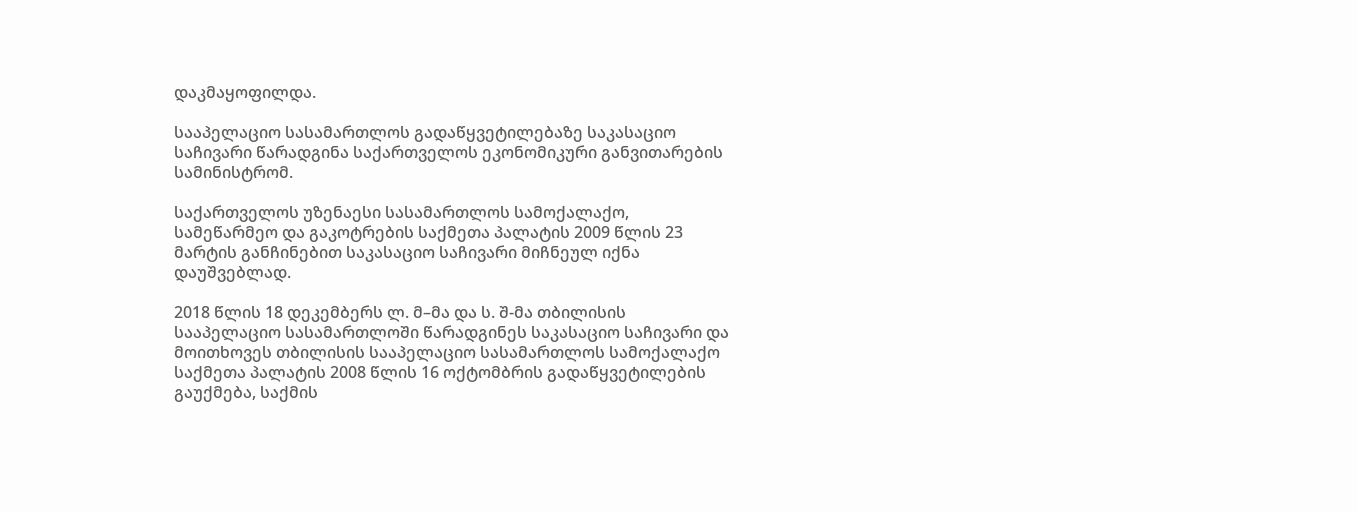დაკმაყოფილდა.

სააპელაციო სასამართლოს გადაწყვეტილებაზე საკასაციო საჩივარი წარადგინა საქართველოს ეკონომიკური განვითარების სამინისტრომ.

საქართველოს უზენაესი სასამართლოს სამოქალაქო, სამეწარმეო და გაკოტრების საქმეთა პალატის 2009 წლის 23 მარტის განჩინებით საკასაციო საჩივარი მიჩნეულ იქნა დაუშვებლად.

2018 წლის 18 დეკემბერს ლ. მ–მა და ს. შ-მა თბილისის სააპელაციო სასამართლოში წარადგინეს საკასაციო საჩივარი და მოითხოვეს თბილისის სააპელაციო სასამართლოს სამოქალაქო საქმეთა პალატის 2008 წლის 16 ოქტომბრის გადაწყვეტილების გაუქმება, საქმის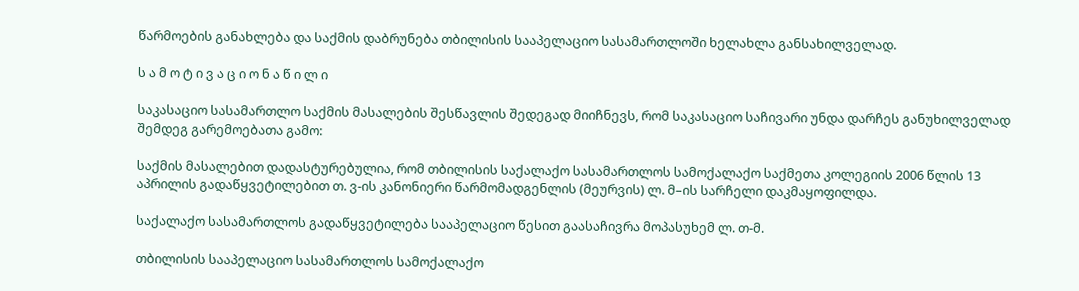წარმოების განახლება და საქმის დაბრუნება თბილისის სააპელაციო სასამართლოში ხელახლა განსახილველად.

ს ა მ ო ტ ი ვ ა ც ი ო ნ ა წ ი ლ ი

საკასაციო სასამართლო საქმის მასალების შესწავლის შედეგად მიიჩნევს, რომ საკასაციო საჩივარი უნდა დარჩეს განუხილველად შემდეგ გარემოებათა გამო:

საქმის მასალებით დადასტურებულია, რომ თბილისის საქალაქო სასამართლოს სამოქალაქო საქმეთა კოლეგიის 2006 წლის 13 აპრილის გადაწყვეტილებით თ. ვ-ის კანონიერი წარმომადგენლის (მეურვის) ლ. მ–ის სარჩელი დაკმაყოფილდა.

საქალაქო სასამართლოს გადაწყვეტილება სააპელაციო წესით გაასაჩივრა მოპასუხემ ლ. თ-მ.

თბილისის სააპელაციო სასამართლოს სამოქალაქო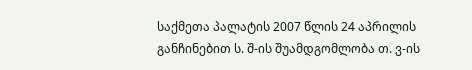საქმეთა პალატის 2007 წლის 24 აპრილის განჩინებით ს. შ-ის შუამდგომლობა თ. ვ-ის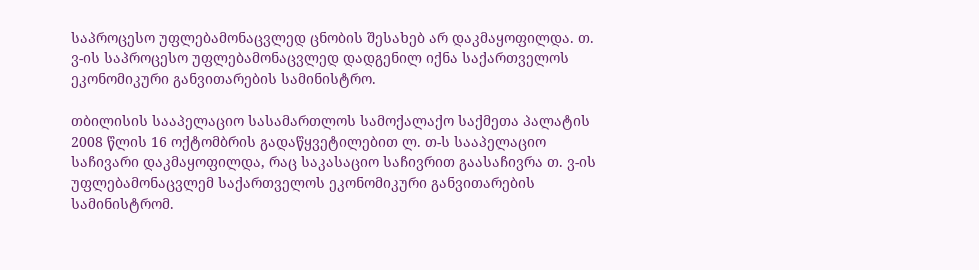საპროცესო უფლებამონაცვლედ ცნობის შესახებ არ დაკმაყოფილდა. თ. ვ-ის საპროცესო უფლებამონაცვლედ დადგენილ იქნა საქართველოს ეკონომიკური განვითარების სამინისტრო.

თბილისის სააპელაციო სასამართლოს სამოქალაქო საქმეთა პალატის 2008 წლის 16 ოქტომბრის გადაწყვეტილებით ლ. თ-ს სააპელაციო საჩივარი დაკმაყოფილდა, რაც საკასაციო საჩივრით გაასაჩივრა თ. ვ-ის უფლებამონაცვლემ საქართველოს ეკონომიკური განვითარების სამინისტრომ.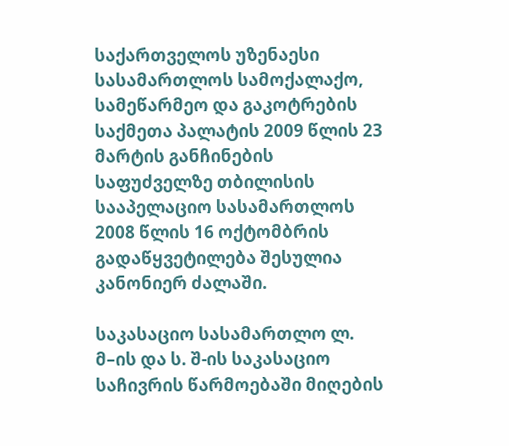საქართველოს უზენაესი სასამართლოს სამოქალაქო, სამეწარმეო და გაკოტრების საქმეთა პალატის 2009 წლის 23 მარტის განჩინების საფუძველზე თბილისის სააპელაციო სასამართლოს 2008 წლის 16 ოქტომბრის გადაწყვეტილება შესულია კანონიერ ძალაში.

საკასაციო სასამართლო ლ. მ–ის და ს. შ-ის საკასაციო საჩივრის წარმოებაში მიღების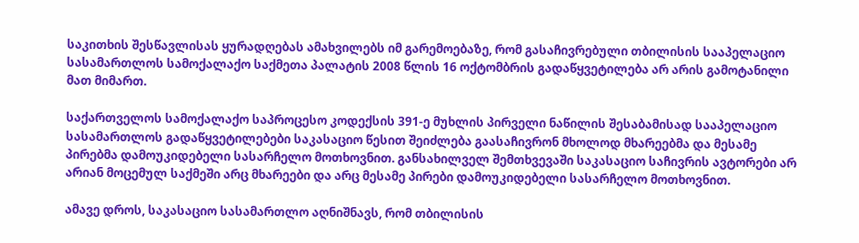საკითხის შესწავლისას ყურადღებას ამახვილებს იმ გარემოებაზე, რომ გასაჩივრებული თბილისის სააპელაციო სასამართლოს სამოქალაქო საქმეთა პალატის 2008 წლის 16 ოქტომბრის გადაწყვეტილება არ არის გამოტანილი მათ მიმართ.

საქართველოს სამოქალაქო საპროცესო კოდექსის 391-ე მუხლის პირველი ნაწილის შესაბამისად სააპელაციო სასამართლოს გადაწყვეტილებები საკასაციო წესით შეიძლება გაასაჩივრონ მხოლოდ მხარეებმა და მესამე პირებმა დამოუკიდებელი სასარჩელო მოთხოვნით. განსახილველ შემთხვევაში საკასაციო საჩივრის ავტორები არ არიან მოცემულ საქმეში არც მხარეები და არც მესამე პირები დამოუკიდებელი სასარჩელო მოთხოვნით.

ამავე დროს, საკასაციო სასამართლო აღნიშნავს, რომ თბილისის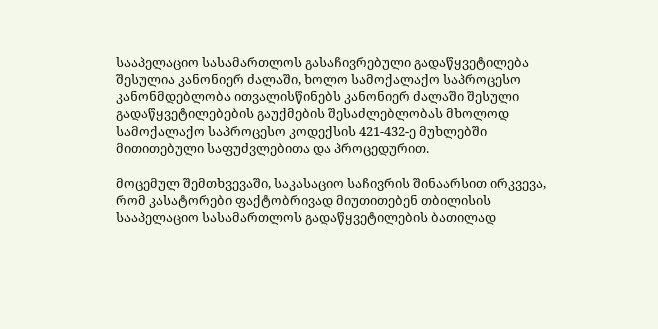სააპელაციო სასამართლოს გასაჩივრებული გადაწყვეტილება შესულია კანონიერ ძალაში, ხოლო სამოქალაქო საპროცესო კანონმდებლობა ითვალისწინებს კანონიერ ძალაში შესული გადაწყვეტილებების გაუქმების შესაძლებლობას მხოლოდ სამოქალაქო საპროცესო კოდექსის 421-432-ე მუხლებში მითითებული საფუძვლებითა და პროცედურით.

მოცემულ შემთხვევაში, საკასაციო საჩივრის შინაარსით ირკვევა, რომ კასატორები ფაქტობრივად მიუთითებენ თბილისის სააპელაციო სასამართლოს გადაწყვეტილების ბათილად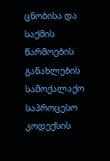ცნობისა და საქმის წარმოების განახლების სამოქალაქო საპროცესო კოდექსის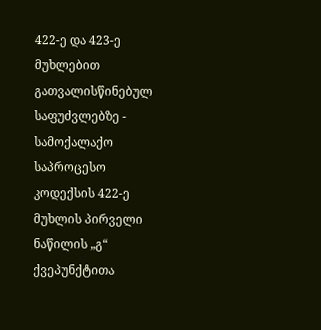422-ე და 423-ე მუხლებით გათვალისწინებულ საფუძვლებზე - სამოქალაქო საპროცესო კოდექსის 422-ე მუხლის პირველი ნაწილის „გ“ ქვეპუნქტითა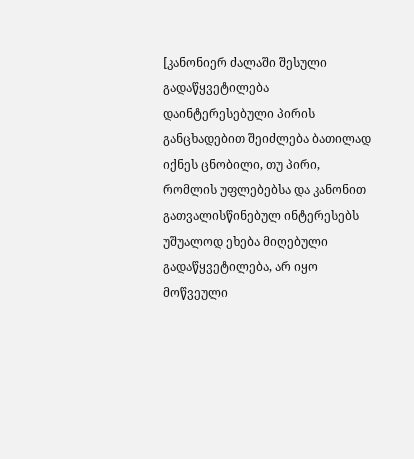[კანონიერ ძალაში შესული გადაწყვეტილება დაინტერესებული პირის განცხადებით შეიძლება ბათილად იქნეს ცნობილი, თუ პირი, რომლის უფლებებსა და კანონით გათვალისწინებულ ინტერესებს უშუალოდ ეხება მიღებული გადაწყვეტილება, არ იყო მოწვეული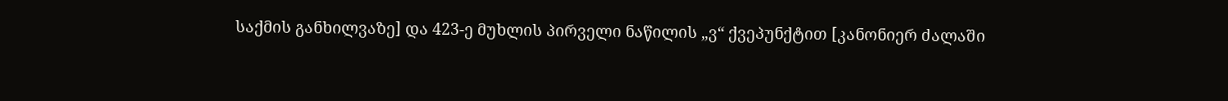საქმის განხილვაზე] და 423-ე მუხლის პირველი ნაწილის „ვ“ ქვეპუნქტით [კანონიერ ძალაში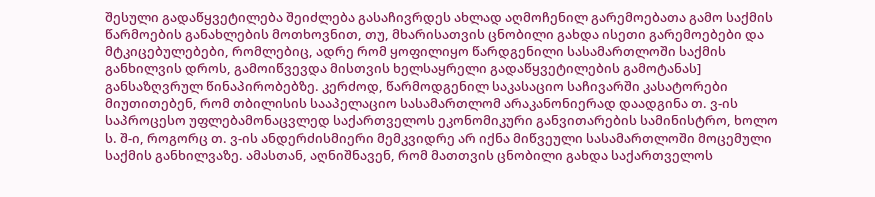შესული გადაწყვეტილება შეიძლება გასაჩივრდეს ახლად აღმოჩენილ გარემოებათა გამო საქმის წარმოების განახლების მოთხოვნით, თუ, მხარისათვის ცნობილი გახდა ისეთი გარემოებები და მტკიცებულებები, რომლებიც, ადრე რომ ყოფილიყო წარდგენილი სასამართლოში საქმის განხილვის დროს, გამოიწვევდა მისთვის ხელსაყრელი გადაწყვეტილების გამოტანას] განსაზღვრულ წინაპირობებზე. კერძოდ, წარმოდგენილ საკასაციო საჩივარში კასატორები მიუთითებენ, რომ თბილისის სააპელაციო სასამართლომ არაკანონიერად დაადგინა თ. ვ-ის საპროცესო უფლებამონაცვლედ საქართველოს ეკონომიკური განვითარების სამინისტრო, ხოლო ს. შ-ი, როგორც თ. ვ-ის ანდერძისმიერი მემკვიდრე არ იქნა მიწვეული სასამართლოში მოცემული საქმის განხილვაზე. ამასთან, აღნიშნავენ, რომ მათთვის ცნობილი გახდა საქართველოს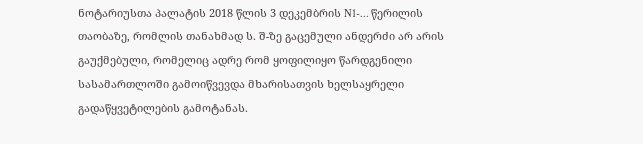ნოტარიუსთა პალატის 2018 წლის 3 დეკემბრის N1-... წერილის თაობაზე, რომლის თანახმად ს. შ-ზე გაცემული ანდერძი არ არის გაუქმებული, რომელიც ადრე რომ ყოფილიყო წარდგენილი სასამართლოში გამოიწვევდა მხარისათვის ხელსაყრელი გადაწყვეტილების გამოტანას.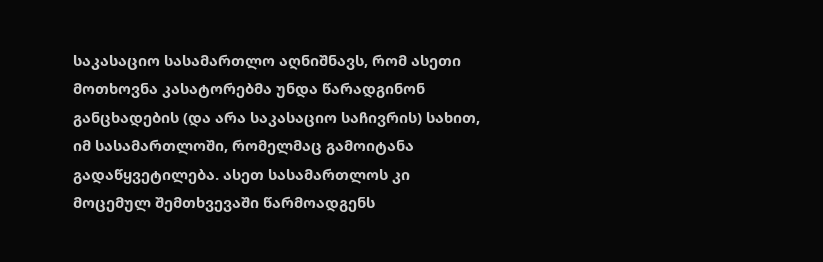საკასაციო სასამართლო აღნიშნავს, რომ ასეთი მოთხოვნა კასატორებმა უნდა წარადგინონ განცხადების (და არა საკასაციო საჩივრის) სახით, იმ სასამართლოში, რომელმაც გამოიტანა გადაწყვეტილება. ასეთ სასამართლოს კი მოცემულ შემთხვევაში წარმოადგენს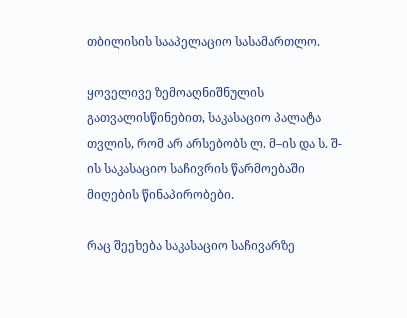თბილისის სააპელაციო სასამართლო.

ყოველივე ზემოაღნიშნულის გათვალისწინებით, საკასაციო პალატა თვლის, რომ არ არსებობს ლ. მ–ის და ს. შ-ის საკასაციო საჩივრის წარმოებაში მიღების წინაპირობები.

რაც შეეხება საკასაციო საჩივარზე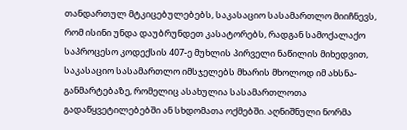თანდართულ მტკიცებულებებს, საკასაციო სასამართლო მიიჩნევს, რომ ისინი უნდა დაუბრუნდეთ კასატორებს, რადგან სამოქალაქო საპროცესო კოდექსის 407-ე მუხლის პირველი ნაწილის მიხედვით, საკასაციო სასამართლო იმსჯელებს მხარის მხოლოდ იმ ახსნა-განმარტებაზე, რომელიც ასახულია სასამართლოთა გადაწყვეტილებებში ან სხდომათა ოქმებში. აღნიშნული ნორმა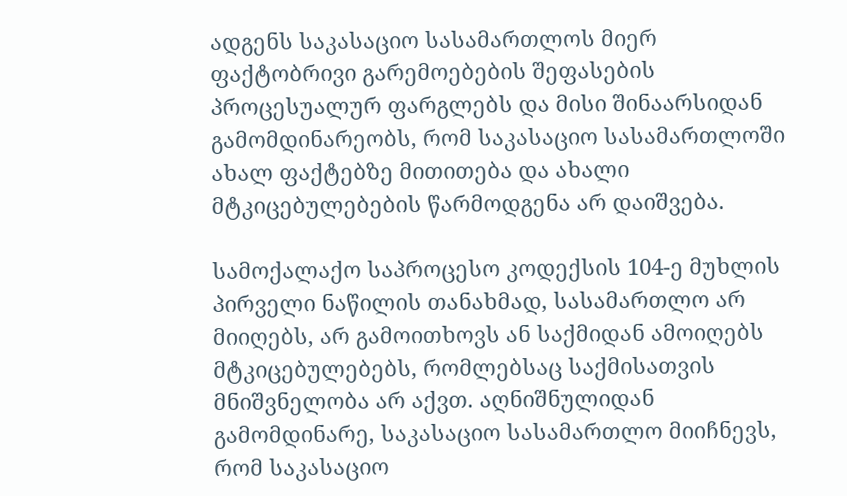ადგენს საკასაციო სასამართლოს მიერ ფაქტობრივი გარემოებების შეფასების პროცესუალურ ფარგლებს და მისი შინაარსიდან გამომდინარეობს, რომ საკასაციო სასამართლოში ახალ ფაქტებზე მითითება და ახალი მტკიცებულებების წარმოდგენა არ დაიშვება.

სამოქალაქო საპროცესო კოდექსის 104-ე მუხლის პირველი ნაწილის თანახმად, სასამართლო არ მიიღებს, არ გამოითხოვს ან საქმიდან ამოიღებს მტკიცებულებებს, რომლებსაც საქმისათვის მნიშვნელობა არ აქვთ. აღნიშნულიდან გამომდინარე, საკასაციო სასამართლო მიიჩნევს, რომ საკასაციო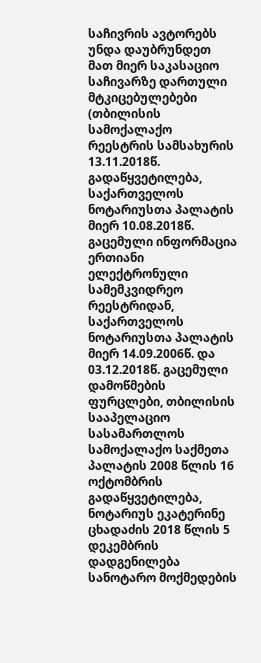საჩივრის ავტორებს უნდა დაუბრუნდეთ მათ მიერ საკასაციო საჩივარზე დართული მტკიცებულებები (თბილისის სამოქალაქო რეესტრის სამსახურის 13.11.2018წ. გადაწყვეტილება, საქართველოს ნოტარიუსთა პალატის მიერ 10.08.2018წ. გაცემული ინფორმაცია ერთიანი ელექტრონული სამემკვიდრეო რეესტრიდან, საქართველოს ნოტარიუსთა პალატის მიერ 14.09.2006წ. და 03.12.2018წ. გაცემული დამოწმების ფურცლები, თბილისის სააპელაციო სასამართლოს სამოქალაქო საქმეთა პალატის 2008 წლის 16 ოქტომბრის გადაწყვეტილება, ნოტარიუს ეკატერინე ცხადაძის 2018 წლის 5 დეკემბრის დადგენილება სანოტარო მოქმედების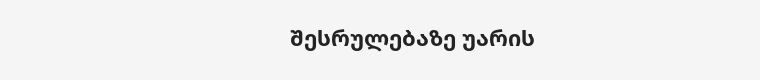შესრულებაზე უარის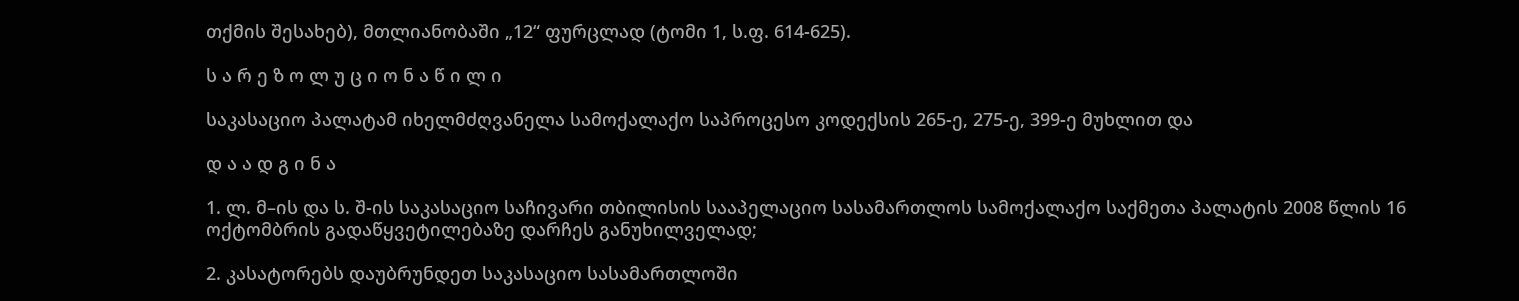თქმის შესახებ), მთლიანობაში „12“ ფურცლად (ტომი 1, ს.ფ. 614-625).

ს ა რ ე ზ ო ლ უ ც ი ო ნ ა წ ი ლ ი

საკასაციო პალატამ იხელმძღვანელა სამოქალაქო საპროცესო კოდექსის 265-ე, 275-ე, 399-ე მუხლით და

დ ა ა დ გ ი ნ ა

1. ლ. მ–ის და ს. შ-ის საკასაციო საჩივარი თბილისის სააპელაციო სასამართლოს სამოქალაქო საქმეთა პალატის 2008 წლის 16 ოქტომბრის გადაწყვეტილებაზე დარჩეს განუხილველად;

2. კასატორებს დაუბრუნდეთ საკასაციო სასამართლოში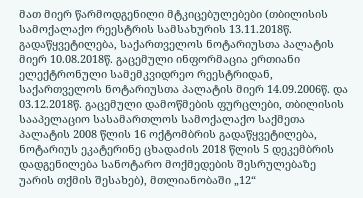მათ მიერ წარმოდგენილი მტკიცებულებები (თბილისის სამოქალაქო რეესტრის სამსახურის 13.11.2018წ. გადაწყვეტილება, საქართველოს ნოტარიუსთა პალატის მიერ 10.08.2018წ. გაცემული ინფორმაცია ერთიანი ელექტრონული სამემკვიდრეო რეესტრიდან, საქართველოს ნოტარიუსთა პალატის მიერ 14.09.2006წ. და 03.12.2018წ. გაცემული დამოწმების ფურცლები, თბილისის სააპელაციო სასამართლოს სამოქალაქო საქმეთა პალატის 2008 წლის 16 ოქტომბრის გადაწყვეტილება, ნოტარიუს ეკატერინე ცხადაძის 2018 წლის 5 დეკემბრის დადგენილება სანოტარო მოქმედების შესრულებაზე უარის თქმის შესახებ), მთლიანობაში „12“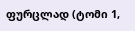ფურცლად (ტომი 1,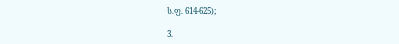ს.ფ. 614-625);

3.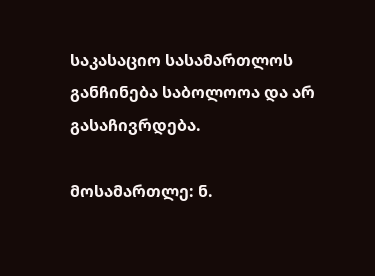საკასაციო სასამართლოს განჩინება საბოლოოა და არ გასაჩივრდება.

მოსამართლე: ნ.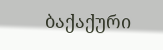ბაქაქური